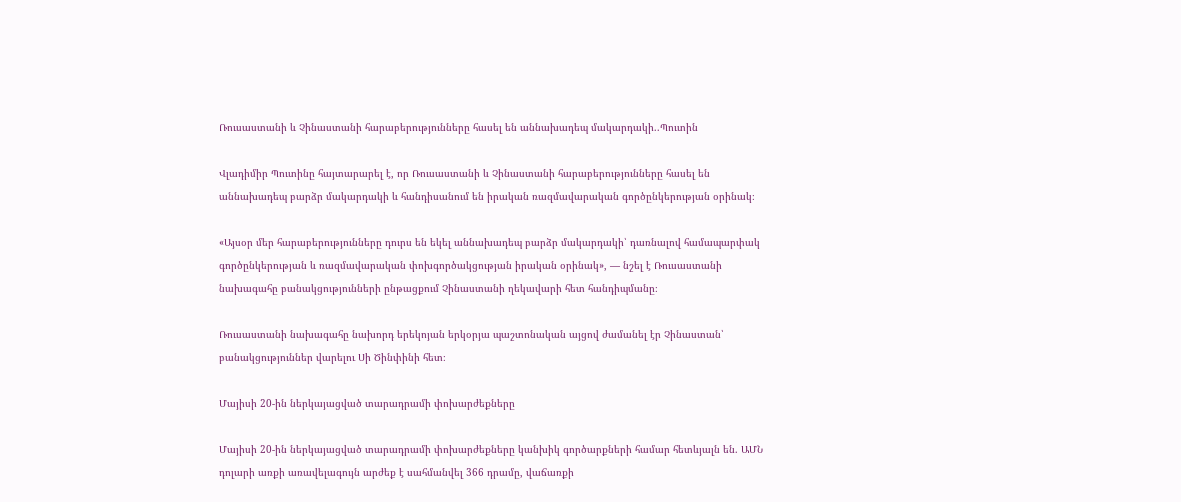Ռուսաստանի և Չինաստանի հարաբերությունները հասել են աննախադեպ մակարդակի..Պուտին

Վլադիմիր Պուտինը հայտարարել է, որ Ռուսաստանի և Չինաստանի հարաբերությունները հասել են աննախադեպ բարձր մակարդակի և հանդիսանում են իրական ռազմավարական գործընկերության օրինակ։

«Այսօր մեր հարաբերությունները դուրս են եկել աննախադեպ բարձր մակարդակի՝ դառնալով համապարփակ գործընկերության և ռազմավարական փոխգործակցության իրական օրինակ», — նշել է Ռուսաստանի նախագահը բանակցությունների ընթացքում Չինաստանի ղեկավարի հետ հանդիպմանը։

Ռուսաստանի նախագահը նախորդ երեկոյան երկօրյա պաշտոնական այցով ժամանել էր Չինաստան՝ բանակցություններ վարելու Սի Ծինփինի հետ։

Մայիսի 20-ին ներկայացված տարադրամի փոխարժեքները

Մայիսի 20-ին ներկայացված տարադրամի փոխարժեքները կանխիկ գործարքների համար հետևյալն են. ԱՄՆ դոլարի առքի առավելագույն արժեք է սահմանվել 366 դրամը, վաճառքի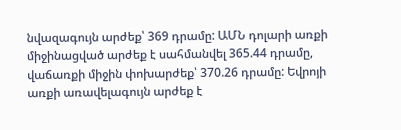նվազագույն արժեք՝ 369 դրամը: ԱՄՆ դոլարի առքի միջինացված արժեք է սահմանվել 365.44 դրամը, վաճառքի միջին փոխարժեք՝ 370.26 դրամը: Եվրոյի առքի առավելագույն արժեք է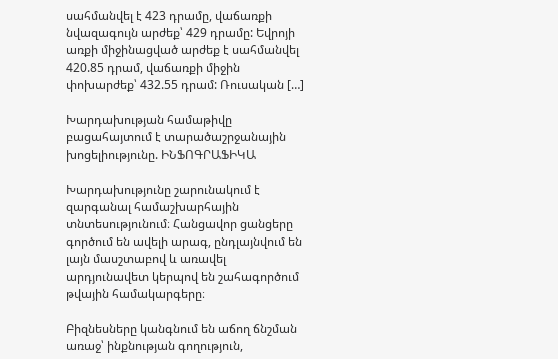սահմանվել է 423 դրամը, վաճառքի նվազագույն արժեք՝ 429 դրամը: Եվրոյի առքի միջինացված արժեք է սահմանվել 420.85 դրամ, վաճառքի միջին փոխարժեք՝ 432.55 դրամ: Ռուսական […]

Խարդախության համաթիվը բացահայտում է տարածաշրջանային խոցելիությունը. ԻՆՖՈԳՐԱՖԻԿԱ

Խարդախությունը շարունակում է զարգանալ համաշխարհային տնտեսությունում։ Հանցավոր ցանցերը գործում են ավելի արագ, ընդլայնվում են լայն մասշտաբով և առավել արդյունավետ կերպով են շահագործում թվային համակարգերը։

Բիզնեսները կանգնում են աճող ճնշման առաջ՝ ինքնության գողություն,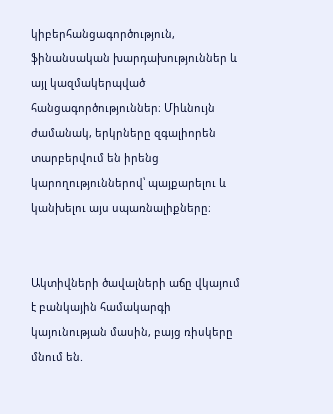կիբերհանցագործություն, ֆինանսական խարդախություններ և այլ կազմակերպված հանցագործություններ։ Միևնույն ժամանակ, երկրները զգալիորեն տարբերվում են իրենց կարողություններով՝ պայքարելու և կանխելու այս սպառնալիքները։


Ակտիվների ծավալների աճը վկայում է բանկային համակարգի կայունության մասին, բայց ռիսկերը մնում են.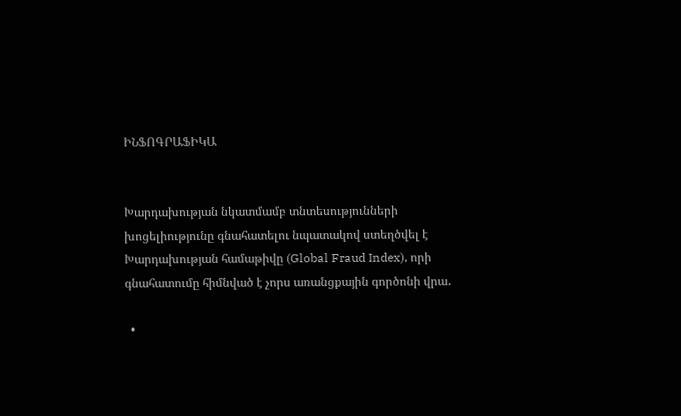ԻՆՖՈԳՐԱՖԻԿԱ


Խարդախության նկատմամբ տնտեսությունների խոցելիությունը գնահատելու նպատակով ստեղծվել է Խարդախության համաթիվը (Global Fraud Index), որի գնահատումը հիմնված է չորս առանցքային գործոնի վրա․

  •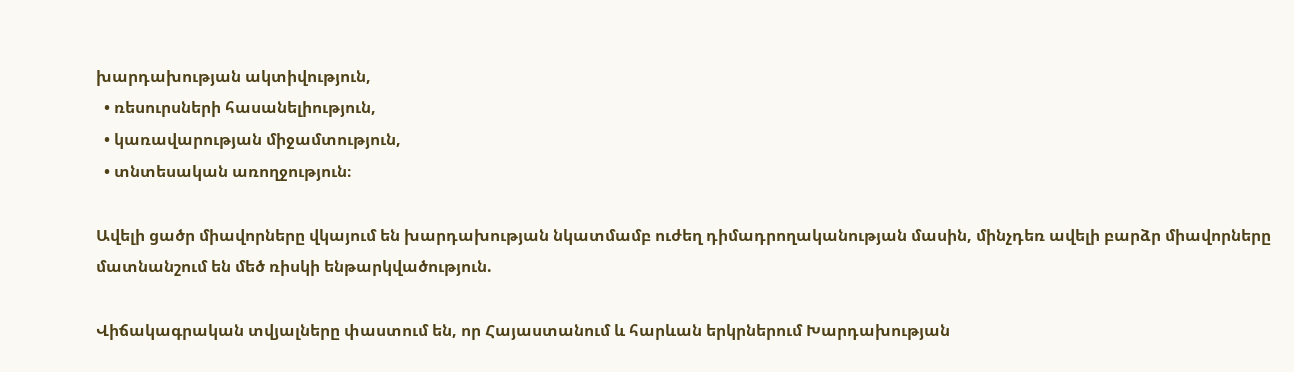խարդախության ակտիվություն,
  • ռեսուրսների հասանելիություն,
  • կառավարության միջամտություն,
  • տնտեսական առողջություն։

Ավելի ցածր միավորները վկայում են խարդախության նկատմամբ ուժեղ դիմադրողականության մասին, մինչդեռ ավելի բարձր միավորները մատնանշում են մեծ ռիսկի ենթարկվածություն.

Վիճակագրական տվյալները փաստում են, որ Հայաստանում և հարևան երկրներում Խարդախության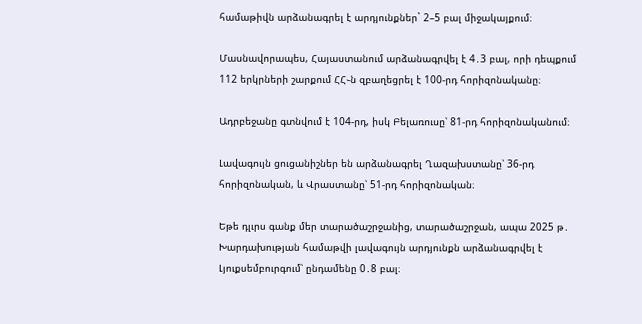համաթիվն արձանագրել է արդյունքներ` 2–5 բալ միջակայքում։

Մասնավորապես, Հայաստանում արձանագրվել է 4․3 բալ, որի դեպքում 112 երկրների շարքում ՀՀ֊ն զբաղեցրել է 100-րդ հորիզոնականը։

Ադրբեջանը գտնվում է 104-րդ, իսկ Բելառուսը՝ 81-րդ հորիզոնականում։

Լավագույն ցուցանիշներ են արձանագրել Ղազախստանը՝ 36-րդ հորիզոնական, և Վրաստանը՝ 51-րդ հորիզոնական։

Եթե դլւրս գանք մեր տարածաշրջանից, տարածաշրջան, ապա 2025 թ․ Խարդախության համաթվի լավագույն արդյունքն արձանագրվել է Լյուքսեմբուրգում՝ ընդամենը 0․8 բալ։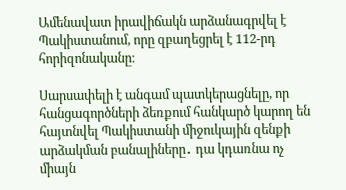Ամենավատ իրավիճակն արձանագրվել է Պակիստանում, որը զբաղեցրել է 112-րդ հորիզոնականը։

Սարսափելի է անգամ պատկերացնելը, որ հանցագործների ձեռքում հանկարծ կարող են հայտնվել Պակիստանի միջուկային զենքի արձակման բանալիները․ դա կդառնա ոչ միայն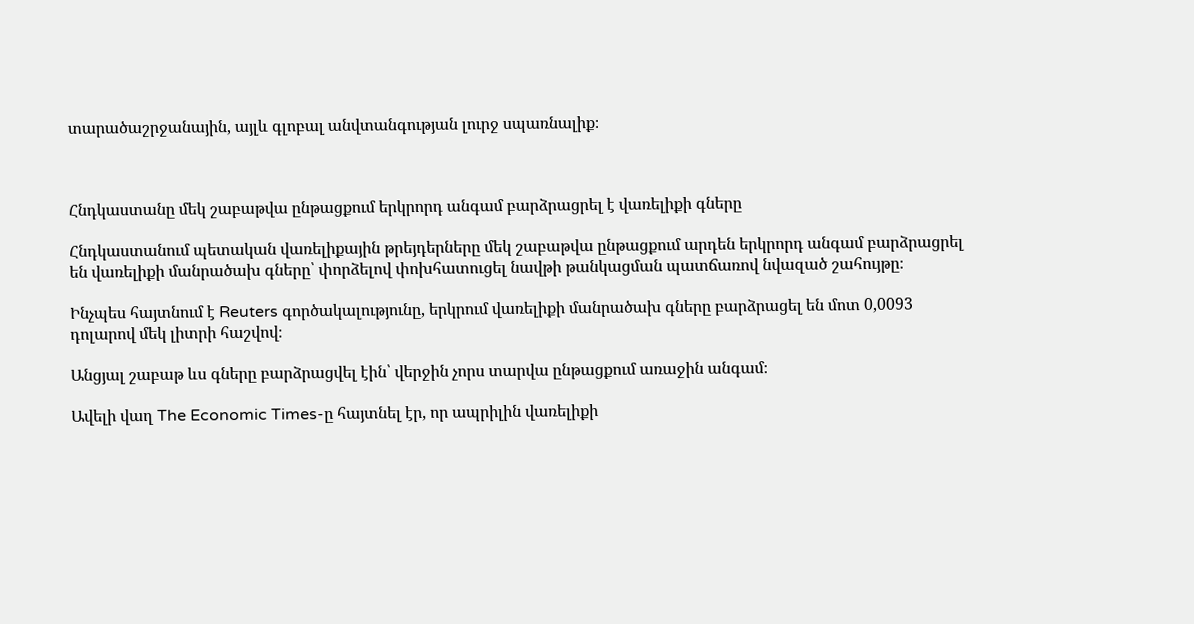տարածաշրջանային, այլև գլոբալ անվտանգության լուրջ սպառնալիք։



Հնդկաստանը մեկ շաբաթվա ընթացքում երկրորդ անգամ բարձրացրել է վառելիքի գները

Հնդկաստանում պետական վառելիքային թրեյդերները մեկ շաբաթվա ընթացքում արդեն երկրորդ անգամ բարձրացրել են վառելիքի մանրածախ գները՝ փորձելով փոխհատուցել նավթի թանկացման պատճառով նվազած շահույթը։

Ինչպես հայտնում է Reuters գործակալությունը, երկրում վառելիքի մանրածախ գները բարձրացել են մոտ 0,0093 դոլարով մեկ լիտրի հաշվով։

Անցյալ շաբաթ ևս գները բարձրացվել էին՝ վերջին չորս տարվա ընթացքում առաջին անգամ։

Ավելի վաղ The Economic Times-ը հայտնել էր, որ ապրիլին վառելիքի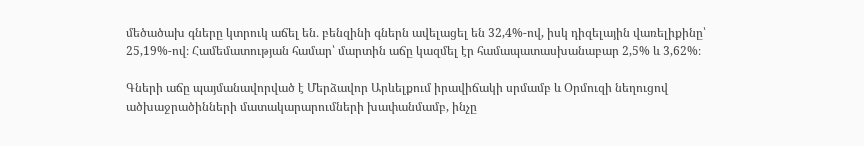մեծածախ գները կտրուկ աճել են․ բենզինի գներն ավելացել են 32,4%-ով, իսկ դիզելային վառելիքինը՝ 25,19%-ով։ Համեմատության համար՝ մարտին աճը կազմել էր համապատասխանաբար 2,5% և 3,62%։

Գների աճը պայմանավորված է Մերձավոր Արևելքում իրավիճակի սրմամբ և Օրմուզի նեղուցով ածխաջրածինների մատակարարումների խափանմամբ, ինչը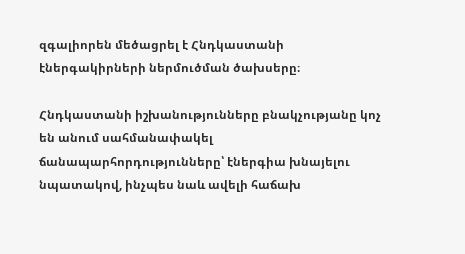զգալիորեն մեծացրել է Հնդկաստանի էներգակիրների ներմուծման ծախսերը։

Հնդկաստանի իշխանությունները բնակչությանը կոչ են անում սահմանափակել ճանապարհորդությունները՝ էներգիա խնայելու նպատակով, ինչպես նաև ավելի հաճախ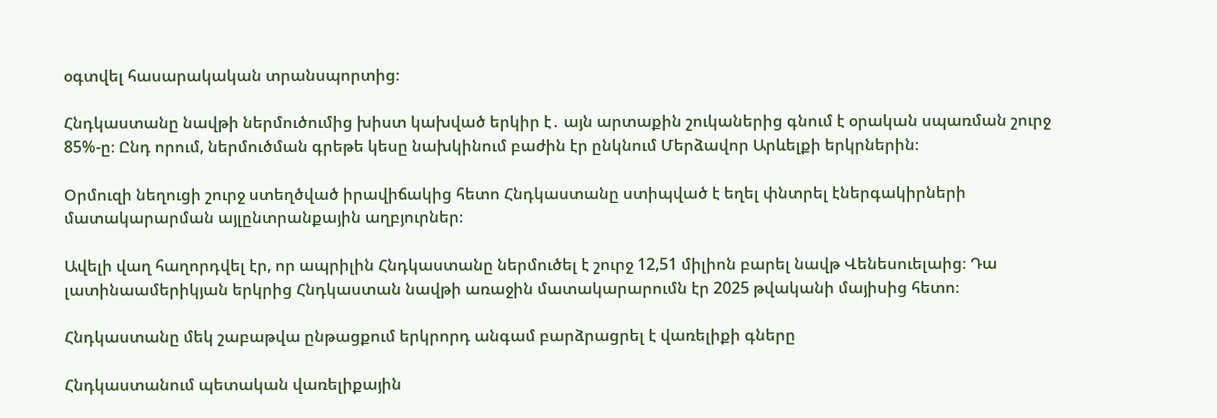օգտվել հասարակական տրանսպորտից։

Հնդկաստանը նավթի ներմուծումից խիստ կախված երկիր է․ այն արտաքին շուկաներից գնում է օրական սպառման շուրջ 85%-ը։ Ընդ որում, ներմուծման գրեթե կեսը նախկինում բաժին էր ընկնում Մերձավոր Արևելքի երկրներին։

Օրմուզի նեղուցի շուրջ ստեղծված իրավիճակից հետո Հնդկաստանը ստիպված է եղել փնտրել էներգակիրների մատակարարման այլընտրանքային աղբյուրներ։

Ավելի վաղ հաղորդվել էր, որ ապրիլին Հնդկաստանը ներմուծել է շուրջ 12,51 միլիոն բարել նավթ Վենեսուելաից։ Դա լատինաամերիկյան երկրից Հնդկաստան նավթի առաջին մատակարարումն էր 2025 թվականի մայիսից հետո։

Հնդկաստանը մեկ շաբաթվա ընթացքում երկրորդ անգամ բարձրացրել է վառելիքի գները

Հնդկաստանում պետական վառելիքային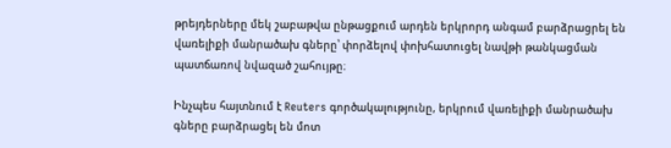թրեյդերները մեկ շաբաթվա ընթացքում արդեն երկրորդ անգամ բարձրացրել են վառելիքի մանրածախ գները՝ փորձելով փոխհատուցել նավթի թանկացման պատճառով նվազած շահույթը։

Ինչպես հայտնում է Reuters գործակալությունը, երկրում վառելիքի մանրածախ գները բարձրացել են մոտ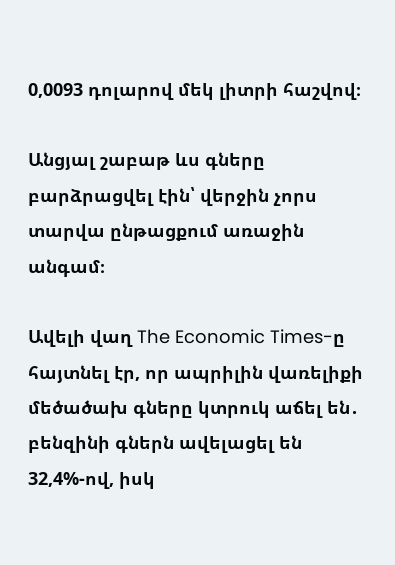0,0093 դոլարով մեկ լիտրի հաշվով։

Անցյալ շաբաթ ևս գները բարձրացվել էին՝ վերջին չորս տարվա ընթացքում առաջին անգամ։

Ավելի վաղ The Economic Times-ը հայտնել էր, որ ապրիլին վառելիքի մեծածախ գները կտրուկ աճել են․ բենզինի գներն ավելացել են 32,4%-ով, իսկ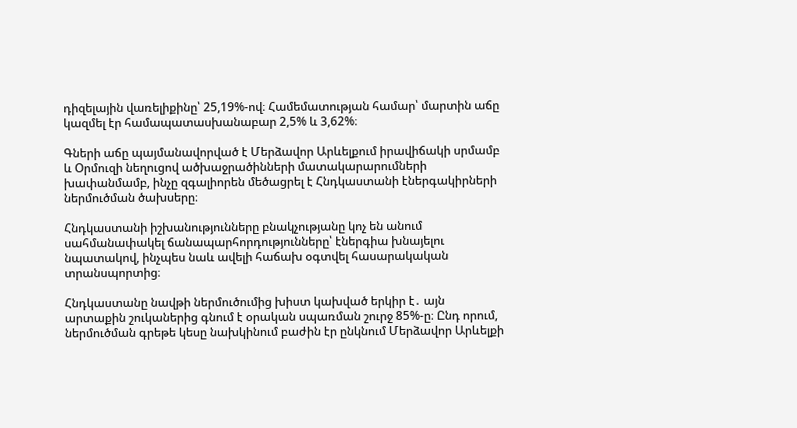դիզելային վառելիքինը՝ 25,19%-ով։ Համեմատության համար՝ մարտին աճը կազմել էր համապատասխանաբար 2,5% և 3,62%։

Գների աճը պայմանավորված է Մերձավոր Արևելքում իրավիճակի սրմամբ և Օրմուզի նեղուցով ածխաջրածինների մատակարարումների խափանմամբ, ինչը զգալիորեն մեծացրել է Հնդկաստանի էներգակիրների ներմուծման ծախսերը։

Հնդկաստանի իշխանությունները բնակչությանը կոչ են անում սահմանափակել ճանապարհորդությունները՝ էներգիա խնայելու նպատակով, ինչպես նաև ավելի հաճախ օգտվել հասարակական տրանսպորտից։

Հնդկաստանը նավթի ներմուծումից խիստ կախված երկիր է․ այն արտաքին շուկաներից գնում է օրական սպառման շուրջ 85%-ը։ Ընդ որում, ներմուծման գրեթե կեսը նախկինում բաժին էր ընկնում Մերձավոր Արևելքի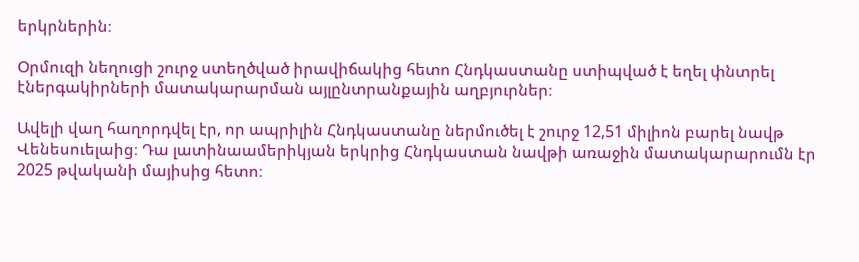երկրներին։

Օրմուզի նեղուցի շուրջ ստեղծված իրավիճակից հետո Հնդկաստանը ստիպված է եղել փնտրել էներգակիրների մատակարարման այլընտրանքային աղբյուրներ։

Ավելի վաղ հաղորդվել էր, որ ապրիլին Հնդկաստանը ներմուծել է շուրջ 12,51 միլիոն բարել նավթ Վենեսուելաից։ Դա լատինաամերիկյան երկրից Հնդկաստան նավթի առաջին մատակարարումն էր 2025 թվականի մայիսից հետո։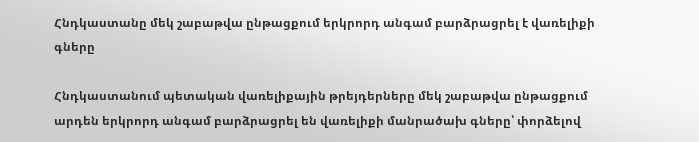Հնդկաստանը մեկ շաբաթվա ընթացքում երկրորդ անգամ բարձրացրել է վառելիքի գները

Հնդկաստանում պետական վառելիքային թրեյդերները մեկ շաբաթվա ընթացքում արդեն երկրորդ անգամ բարձրացրել են վառելիքի մանրածախ գները՝ փորձելով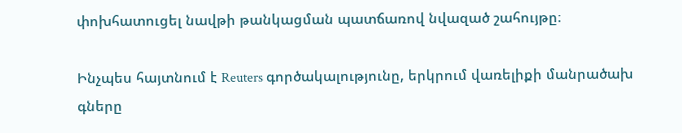փոխհատուցել նավթի թանկացման պատճառով նվազած շահույթը։

Ինչպես հայտնում է Reuters գործակալությունը, երկրում վառելիքի մանրածախ գները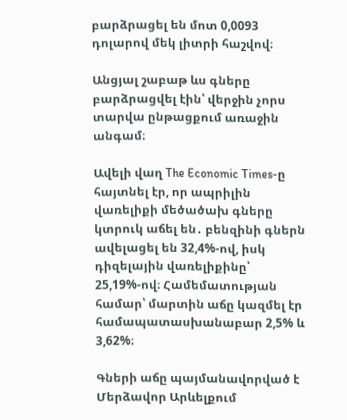բարձրացել են մոտ 0,0093 դոլարով մեկ լիտրի հաշվով։

Անցյալ շաբաթ ևս գները բարձրացվել էին՝ վերջին չորս տարվա ընթացքում առաջին անգամ։

Ավելի վաղ The Economic Times-ը հայտնել էր, որ ապրիլին վառելիքի մեծածախ գները կտրուկ աճել են․ բենզինի գներն ավելացել են 32,4%-ով, իսկ դիզելային վառելիքինը՝ 25,19%-ով։ Համեմատության համար՝ մարտին աճը կազմել էր համապատասխանաբար 2,5% և 3,62%։

Գների աճը պայմանավորված է Մերձավոր Արևելքում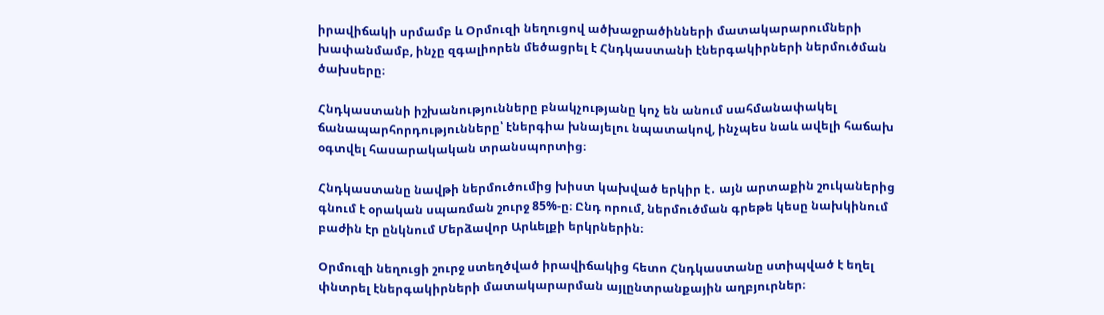իրավիճակի սրմամբ և Օրմուզի նեղուցով ածխաջրածինների մատակարարումների խափանմամբ, ինչը զգալիորեն մեծացրել է Հնդկաստանի էներգակիրների ներմուծման ծախսերը։

Հնդկաստանի իշխանությունները բնակչությանը կոչ են անում սահմանափակել ճանապարհորդությունները՝ էներգիա խնայելու նպատակով, ինչպես նաև ավելի հաճախ օգտվել հասարակական տրանսպորտից։

Հնդկաստանը նավթի ներմուծումից խիստ կախված երկիր է․ այն արտաքին շուկաներից գնում է օրական սպառման շուրջ 85%-ը։ Ընդ որում, ներմուծման գրեթե կեսը նախկինում բաժին էր ընկնում Մերձավոր Արևելքի երկրներին։

Օրմուզի նեղուցի շուրջ ստեղծված իրավիճակից հետո Հնդկաստանը ստիպված է եղել փնտրել էներգակիրների մատակարարման այլընտրանքային աղբյուրներ։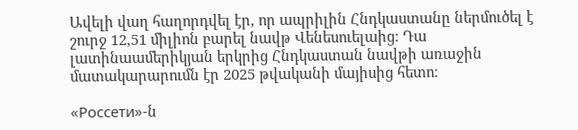Ավելի վաղ հաղորդվել էր, որ ապրիլին Հնդկաստանը ներմուծել է շուրջ 12,51 միլիոն բարել նավթ Վենեսուելաից։ Դա լատինաամերիկյան երկրից Հնդկաստան նավթի առաջին մատակարարումն էր 2025 թվականի մայիսից հետո։

«Россети»-ն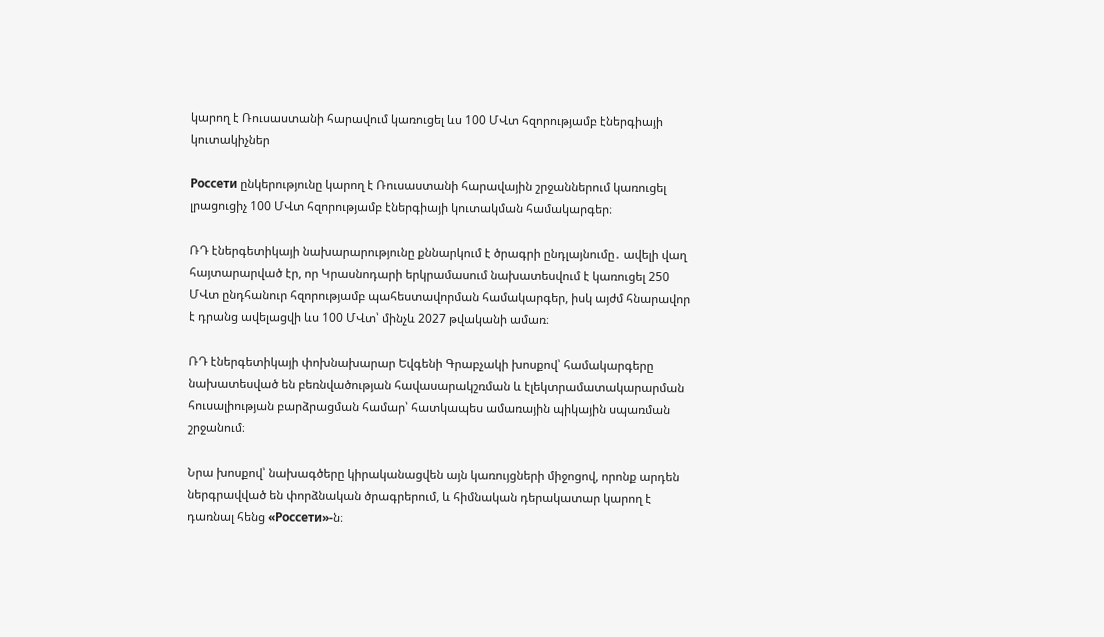կարող է Ռուսաստանի հարավում կառուցել ևս 100 ՄՎտ հզորությամբ էներգիայի կուտակիչներ

Россети ընկերությունը կարող է Ռուսաստանի հարավային շրջաններում կառուցել լրացուցիչ 100 ՄՎտ հզորությամբ էներգիայի կուտակման համակարգեր։

ՌԴ էներգետիկայի նախարարությունը քննարկում է ծրագրի ընդլայնումը․ ավելի վաղ հայտարարված էր, որ Կրասնոդարի երկրամասում նախատեսվում է կառուցել 250 ՄՎտ ընդհանուր հզորությամբ պահեստավորման համակարգեր, իսկ այժմ հնարավոր է դրանց ավելացվի ևս 100 ՄՎտ՝ մինչև 2027 թվականի ամառ։

ՌԴ էներգետիկայի փոխնախարար Եվգենի Գրաբչակի խոսքով՝ համակարգերը նախատեսված են բեռնվածության հավասարակշռման և էլեկտրամատակարարման հուսալիության բարձրացման համար՝ հատկապես ամառային պիկային սպառման շրջանում։

Նրա խոսքով՝ նախագծերը կիրականացվեն այն կառույցների միջոցով, որոնք արդեն ներգրավված են փորձնական ծրագրերում, և հիմնական դերակատար կարող է դառնալ հենց «Россети»-ն։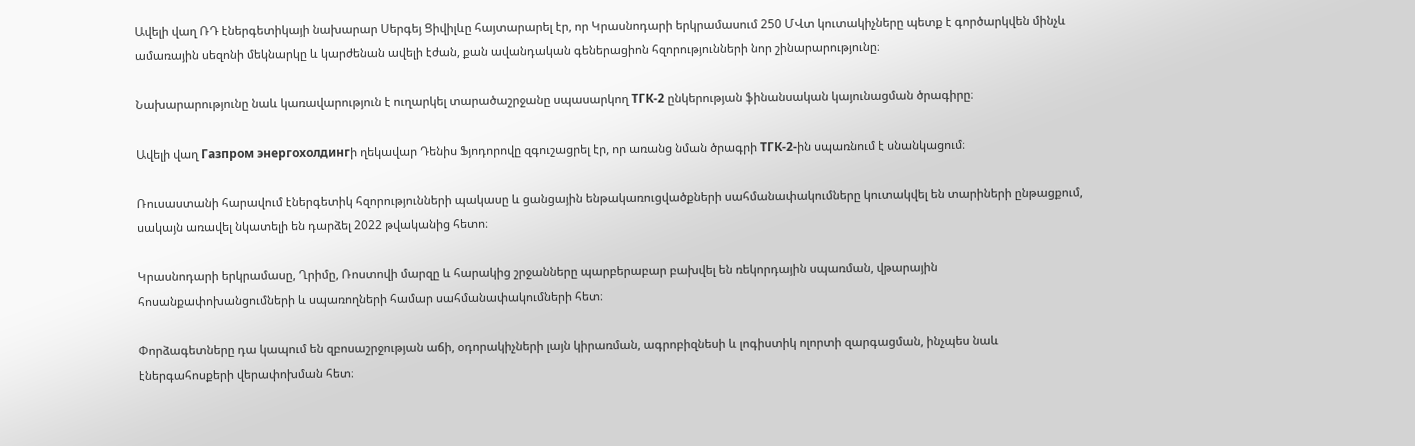Ավելի վաղ ՌԴ էներգետիկայի նախարար Սերգեյ Ցիվիլևը հայտարարել էր, որ Կրասնոդարի երկրամասում 250 ՄՎտ կուտակիչները պետք է գործարկվեն մինչև ամառային սեզոնի մեկնարկը և կարժենան ավելի էժան, քան ավանդական գեներացիոն հզորությունների նոր շինարարությունը։

Նախարարությունը նաև կառավարություն է ուղարկել տարածաշրջանը սպասարկող ТГК‑2 ընկերության ֆինանսական կայունացման ծրագիրը։

Ավելի վաղ Газпром энергохолдингի ղեկավար Դենիս Ֆյոդորովը զգուշացրել էր, որ առանց նման ծրագրի ТГК-2-ին սպառնում է սնանկացում։

Ռուսաստանի հարավում էներգետիկ հզորությունների պակասը և ցանցային ենթակառուցվածքների սահմանափակումները կուտակվել են տարիների ընթացքում, սակայն առավել նկատելի են դարձել 2022 թվականից հետո։

Կրասնոդարի երկրամասը, Ղրիմը, Ռոստովի մարզը և հարակից շրջանները պարբերաբար բախվել են ռեկորդային սպառման, վթարային հոսանքափոխանցումների և սպառողների համար սահմանափակումների հետ։

Փորձագետները դա կապում են զբոսաշրջության աճի, օդորակիչների լայն կիրառման, ագրոբիզնեսի և լոգիստիկ ոլորտի զարգացման, ինչպես նաև էներգահոսքերի վերափոխման հետ։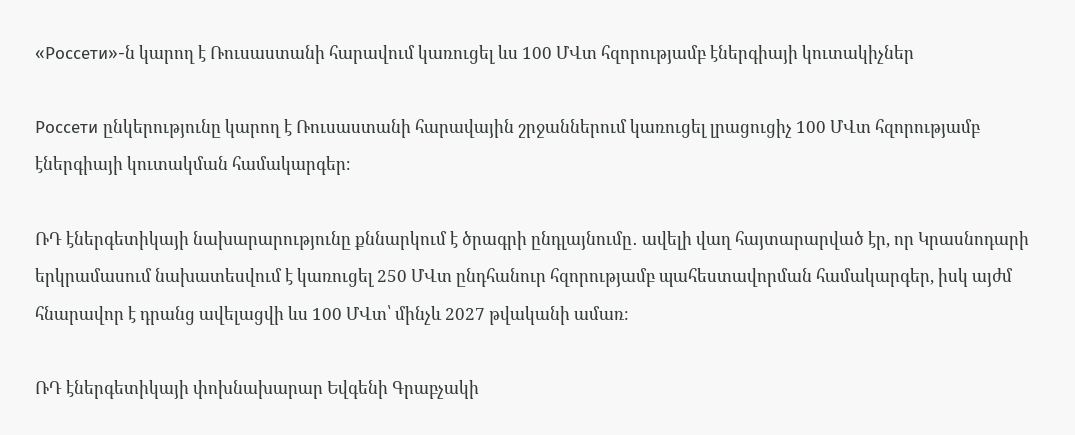«Россети»-ն կարող է Ռուսաստանի հարավում կառուցել ևս 100 ՄՎտ հզորությամբ էներգիայի կուտակիչներ

Россети ընկերությունը կարող է Ռուսաստանի հարավային շրջաններում կառուցել լրացուցիչ 100 ՄՎտ հզորությամբ էներգիայի կուտակման համակարգեր։

ՌԴ էներգետիկայի նախարարությունը քննարկում է ծրագրի ընդլայնումը․ ավելի վաղ հայտարարված էր, որ Կրասնոդարի երկրամասում նախատեսվում է կառուցել 250 ՄՎտ ընդհանուր հզորությամբ պահեստավորման համակարգեր, իսկ այժմ հնարավոր է դրանց ավելացվի ևս 100 ՄՎտ՝ մինչև 2027 թվականի ամառ։

ՌԴ էներգետիկայի փոխնախարար Եվգենի Գրաբչակի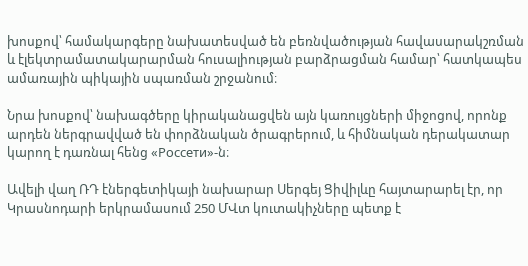խոսքով՝ համակարգերը նախատեսված են բեռնվածության հավասարակշռման և էլեկտրամատակարարման հուսալիության բարձրացման համար՝ հատկապես ամառային պիկային սպառման շրջանում։

Նրա խոսքով՝ նախագծերը կիրականացվեն այն կառույցների միջոցով, որոնք արդեն ներգրավված են փորձնական ծրագրերում, և հիմնական դերակատար կարող է դառնալ հենց «Россети»-ն։

Ավելի վաղ ՌԴ էներգետիկայի նախարար Սերգեյ Ցիվիլևը հայտարարել էր, որ Կրասնոդարի երկրամասում 250 ՄՎտ կուտակիչները պետք է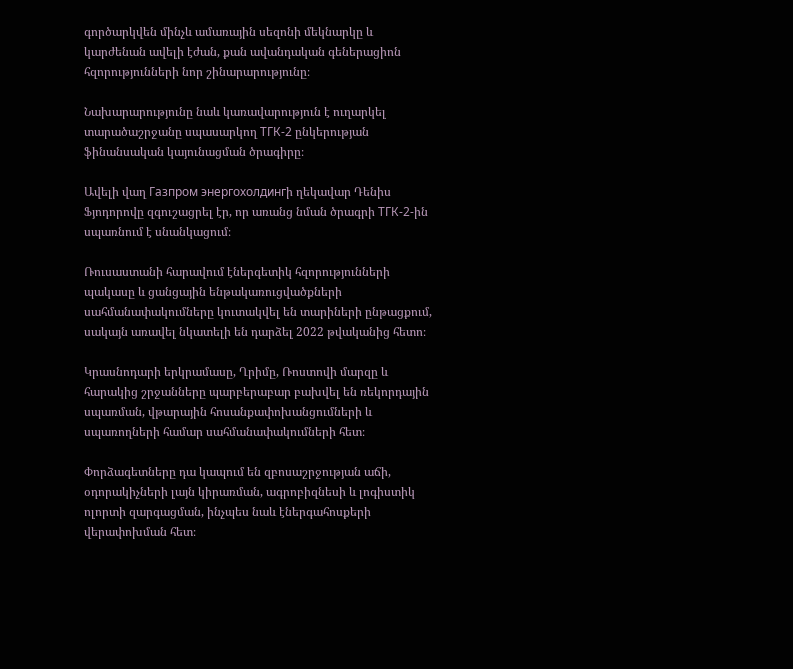գործարկվեն մինչև ամառային սեզոնի մեկնարկը և կարժենան ավելի էժան, քան ավանդական գեներացիոն հզորությունների նոր շինարարությունը։

Նախարարությունը նաև կառավարություն է ուղարկել տարածաշրջանը սպասարկող ТГК‑2 ընկերության ֆինանսական կայունացման ծրագիրը։

Ավելի վաղ Газпром энергохолдингի ղեկավար Դենիս Ֆյոդորովը զգուշացրել էր, որ առանց նման ծրագրի ТГК-2-ին սպառնում է սնանկացում։

Ռուսաստանի հարավում էներգետիկ հզորությունների պակասը և ցանցային ենթակառուցվածքների սահմանափակումները կուտակվել են տարիների ընթացքում, սակայն առավել նկատելի են դարձել 2022 թվականից հետո։

Կրասնոդարի երկրամասը, Ղրիմը, Ռոստովի մարզը և հարակից շրջանները պարբերաբար բախվել են ռեկորդային սպառման, վթարային հոսանքափոխանցումների և սպառողների համար սահմանափակումների հետ։

Փորձագետները դա կապում են զբոսաշրջության աճի, օդորակիչների լայն կիրառման, ագրոբիզնեսի և լոգիստիկ ոլորտի զարգացման, ինչպես նաև էներգահոսքերի վերափոխման հետ։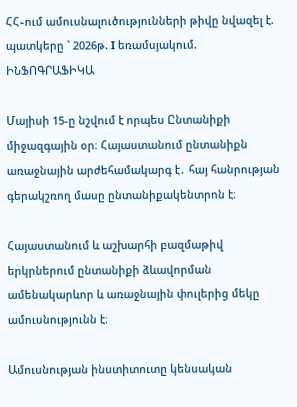ՀՀ֊ում ամուսնալուծությունների թիվը նվազել է. պատկերը ` 2026թ. I եռամսյակում. ԻՆՖՈԳՐԱՖԻԿԱ

Մայիսի 15-ը նշվում է որպես Ընտանիքի միջազգային օր։ Հայաստանում ընտանիքն առաջնային արժեհամակարգ է․ հայ հանրության գերակշռող մասը ընտանիքակենտրոն է։

Հայաստանում և աշխարհի բազմաթիվ երկրներում ընտանիքի ձևավորման ամենակարևոր և առաջնային փուլերից մեկը ամուսնությունն է։

Ամուսնության ինստիտուտը կենսական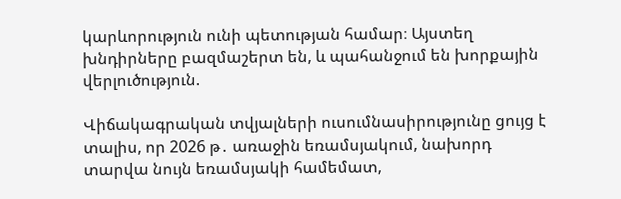կարևորություն ունի պետության համար։ Այստեղ խնդիրները բազմաշերտ են, և պահանջում են խորքային վերլուծություն.

Վիճակագրական տվյալների ուսումնասիրությունը ցույց է տալիս, որ 2026 թ․ առաջին եռամսյակում, նախորդ տարվա նույն եռամսյակի համեմատ,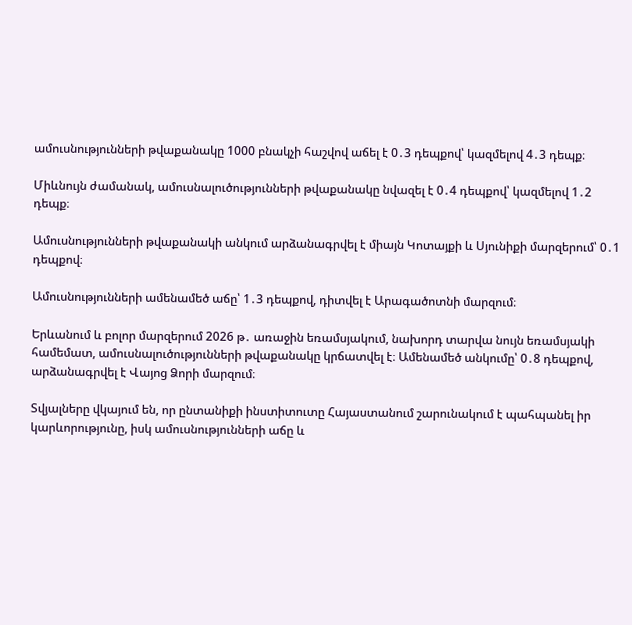ամուսնությունների թվաքանակը 1000 բնակչի հաշվով աճել է 0․3 դեպքով՝ կազմելով 4․3 դեպք։

Միևնույն ժամանակ, ամուսնալուծությունների թվաքանակը նվազել է 0․4 դեպքով՝ կազմելով 1․2 դեպք։

Ամուսնությունների թվաքանակի անկում արձանագրվել է միայն Կոտայքի և Սյունիքի մարզերում՝ 0․1 դեպքով։

Ամուսնությունների ամենամեծ աճը՝ 1․3 դեպքով, դիտվել է Արագածոտնի մարզում։

Երևանում և բոլոր մարզերում 2026 թ․ առաջին եռամսյակում, նախորդ տարվա նույն եռամսյակի համեմատ, ամուսնալուծությունների թվաքանակը կրճատվել է։ Ամենամեծ անկումը՝ 0․8 դեպքով, արձանագրվել է Վայոց Ձորի մարզում։

Տվյալները վկայում են, որ ընտանիքի ինստիտուտը Հայաստանում շարունակում է պահպանել իր կարևորությունը, իսկ ամուսնությունների աճը և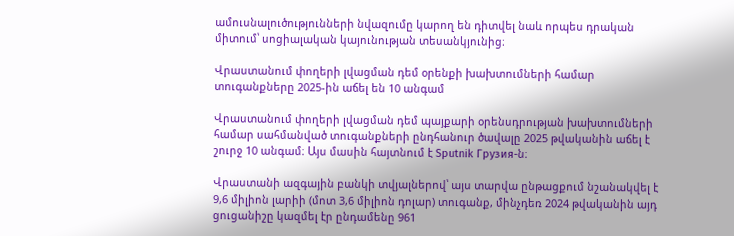ամուսնալուծությունների նվազումը կարող են դիտվել նաև որպես դրական միտում՝ սոցիալական կայունության տեսանկյունից։

Վրաստանում փողերի լվացման դեմ օրենքի խախտումների համար տուգանքները 2025-ին աճել են 10 անգամ

Վրաստանում փողերի լվացման դեմ պայքարի օրենսդրության խախտումների համար սահմանված տուգանքների ընդհանուր ծավալը 2025 թվականին աճել է շուրջ 10 անգամ։ Այս մասին հայտնում է Sputnik Грузия-ն։

Վրաստանի ազգային բանկի տվյալներով՝ այս տարվա ընթացքում նշանակվել է 9,6 միլիոն լարիի (մոտ 3,6 միլիոն դոլար) տուգանք, մինչդեռ 2024 թվականին այդ ցուցանիշը կազմել էր ընդամենը 961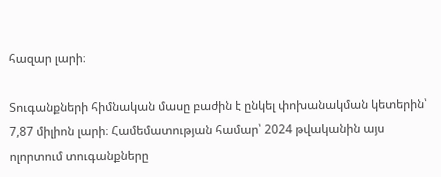հազար լարի։

Տուգանքների հիմնական մասը բաժին է ընկել փոխանակման կետերին՝ 7,87 միլիոն լարի։ Համեմատության համար՝ 2024 թվականին այս ոլորտում տուգանքները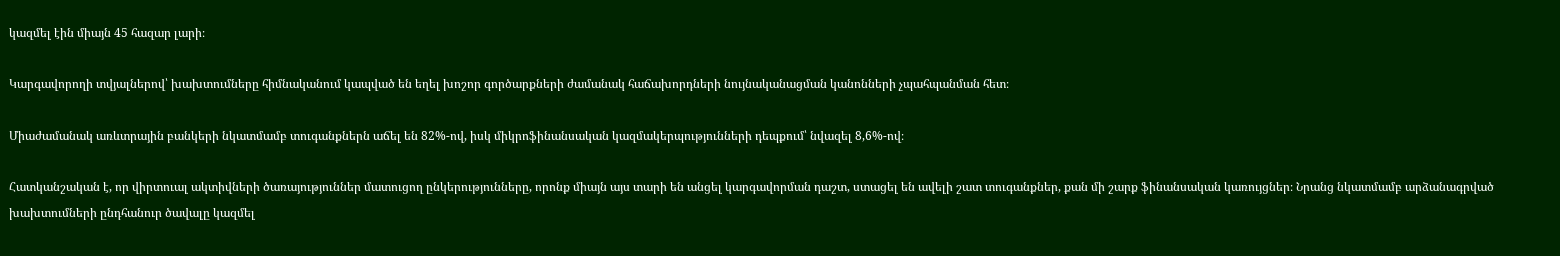կազմել էին միայն 45 հազար լարի։

Կարգավորողի տվյալներով՝ խախտումները հիմնականում կապված են եղել խոշոր գործարքների ժամանակ հաճախորդների նույնականացման կանոնների չպահպանման հետ։

Միաժամանակ առևտրային բանկերի նկատմամբ տուգանքներն աճել են 82%-ով, իսկ միկրոֆինանսական կազմակերպությունների դեպքում՝ նվազել 8,6%-ով։

Հատկանշական է, որ վիրտուալ ակտիվների ծառայություններ մատուցող ընկերությունները, որոնք միայն այս տարի են անցել կարգավորման դաշտ, ստացել են ավելի շատ տուգանքներ, քան մի շարք ֆինանսական կառույցներ։ Նրանց նկատմամբ արձանագրված խախտումների ընդհանուր ծավալը կազմել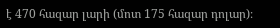է 470 հազար լարի (մոտ 175 հազար դոլար)։